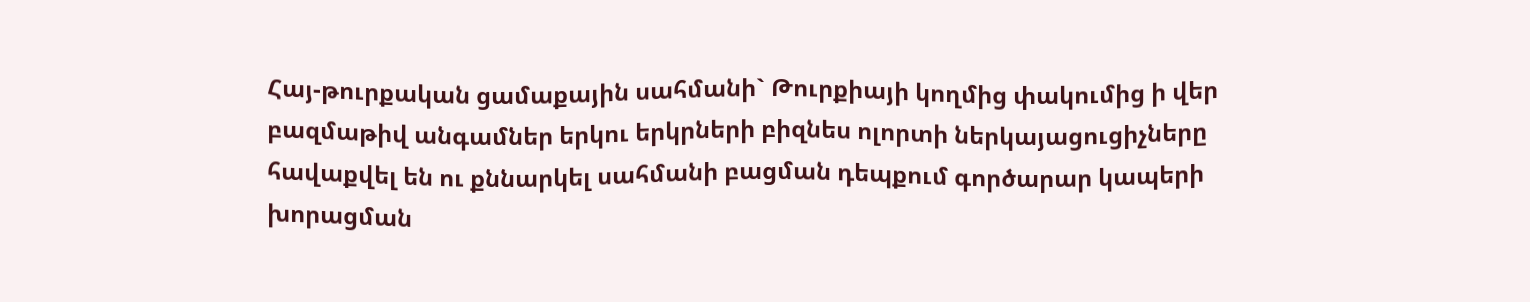Հայ-թուրքական ցամաքային սահմանի` Թուրքիայի կողմից փակումից ի վեր բազմաթիվ անգամներ երկու երկրների բիզնես ոլորտի ներկայացուցիչները հավաքվել են ու քննարկել սահմանի բացման դեպքում գործարար կապերի խորացման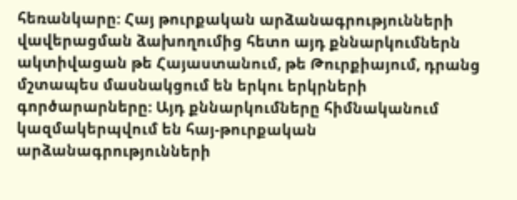հեռանկարը: Հայ թուրքական արձանագրությունների վավերացման ձախողումից հետո այդ քննարկումներն ակտիվացան թե Հայաստանում, թե Թուրքիայում, դրանց մշտապես մասնակցում են երկու երկրների գործարարները: Այդ քննարկումները հիմնականում կազմակերպվում են հայ-թուրքական արձանագրությունների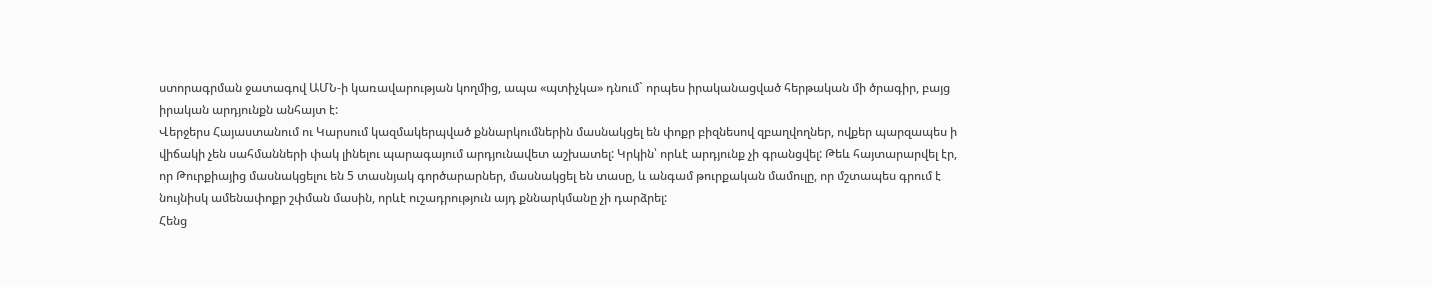ստորագրման ջատագով ԱՄՆ-ի կառավարության կողմից, ապա «պտիչկա» դնում` որպես իրականացված հերթական մի ծրագիր, բայց իրական արդյունքն անհայտ է:
Վերջերս Հայաստանում ու Կարսում կազմակերպված քննարկումներին մասնակցել են փոքր բիզնեսով զբաղվողներ, ովքեր պարզապես ի վիճակի չեն սահմանների փակ լինելու պարագայում արդյունավետ աշխատել: Կրկին՝ որևէ արդյունք չի գրանցվել: Թեև հայտարարվել էր, որ Թուրքիայից մասնակցելու են 5 տասնյակ գործարարներ, մասնակցել են տասը, և անգամ թուրքական մամուլը, որ մշտապես գրում է նույնիսկ ամենափոքր շփման մասին, որևէ ուշադրություն այդ քննարկմանը չի դարձրել:
Հենց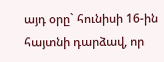այդ օրը` հունիսի 16-ին հայտնի դարձավ, որ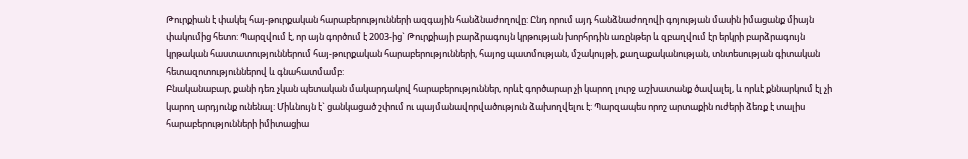Թուրքիան է փակել հայ-թուրքական հարաբերությունների ազգային հանձնաժողովը: Ընդ որում այդ հանձնաժողովի գոյության մասին իմացանք միայն փակումից հետո: Պարզվում է, որ այն գործում է 2003-ից` Թուրքիայի բարձրագույն կրթության խորհրդին առընթեր և զբաղվում էր երկրի բարձրագույն կրթական հաստատություններում հայ-թուրքական հարաբերությունների, հայոց պատմության, մշակույթի, քաղաքականության, տնտեսության գիտական հետազոտություններով և գնահատմամբ:
Բնականաբար, քանի դեռ չկան պետական մակարդակով հարաբերություններ, որևէ գործարար չի կարող լուրջ աշխատանք ծավալել, և որևէ քննարկում էլ չի կարող արդյունք ունենալ: Միևնույն է` ցանկացած շփում ու պայմանավորվածություն ձախողվելու է: Պարզապես որոշ արտաքին ուժերի ձեռք է տալիս հարաբերությունների իմիտացիա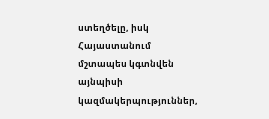ստեղծելը, իսկ Հայաստանում մշտապես կգտնվեն այնպիսի կազմակերպություններ,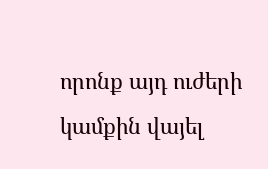որոնք այդ ուժերի կամքին վայել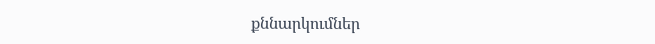քննարկումներ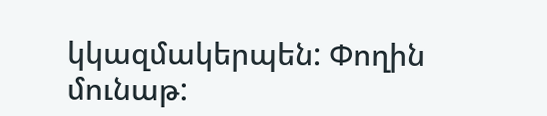կկազմակերպեն: Փողին մունաթ: